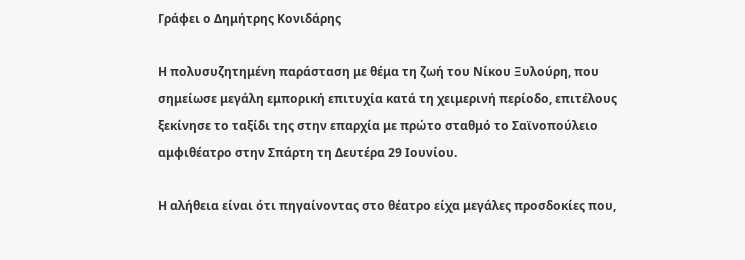Γράφει ο Δημήτρης Κονιδάρης

Η πολυσυζητημένη παράσταση με θέμα τη ζωή του Νίκου Ξυλούρη, που σημείωσε μεγάλη εμπορική επιτυχία κατά τη χειμερινή περίοδο, επιτέλους ξεκίνησε το ταξίδι της στην επαρχία με πρώτο σταθμό το Σαϊνοπούλειο αμφιθέατρο στην Σπάρτη τη Δευτέρα 29 Ιουνίου.

Η αλήθεια είναι ότι πηγαίνοντας στο θέατρο είχα μεγάλες προσδοκίες που,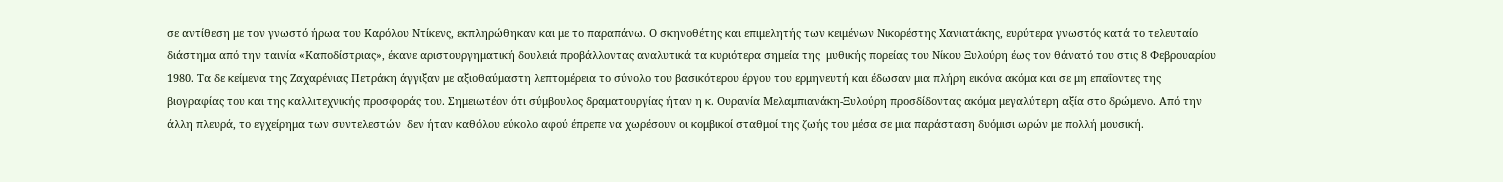σε αντίθεση με τον γνωστό ήρωα του Καρόλου Ντίκενς, εκπληρώθηκαν και με το παραπάνω. Ο σκηνοθέτης και επιμελητής των κειμένων Νικορέστης Χανιατάκης, ευρύτερα γνωστός κατά το τελευταίο διάστημα από την ταινία «Καποδίστριας», έκανε αριστουργηματική δουλειά προβάλλοντας αναλυτικά τα κυριότερα σημεία της  μυθικής πορείας του Νίκου Ξυλούρη έως τον θάνατό του στις 8 Φεβρουαρίου 1980. Τα δε κείμενα της Ζαχαρένιας Πετράκη άγγιξαν με αξιοθαύμαστη λεπτομέρεια το σύνολο του βασικότερου έργου του ερμηνευτή και έδωσαν μια πλήρη εικόνα ακόμα και σε μη επαΐοντες της βιογραφίας του και της καλλιτεχνικής προσφοράς του. Σημειωτέον ότι σύμβουλος δραματουργίας ήταν η κ. Ουρανία Μελαμπιανάκη-Ξυλούρη προσδίδοντας ακόμα μεγαλύτερη αξία στο δρώμενο. Από την άλλη πλευρά, το εγχείρημα των συντελεστών  δεν ήταν καθόλου εύκολο αφού έπρεπε να χωρέσουν οι κομβικοί σταθμοί της ζωής του μέσα σε μια παράσταση δυόμισι ωρών με πολλή μουσική.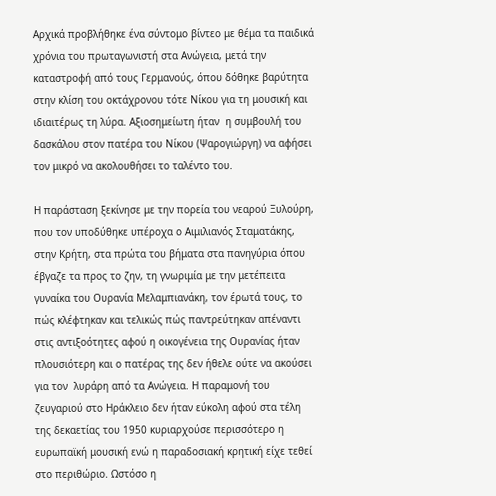Αρχικά προβλήθηκε ένα σύντομο βίντεο με θέμα τα παιδικά χρόνια του πρωταγωνιστή στα Ανώγεια, μετά την καταστροφή από τους Γερμανούς, όπου δόθηκε βαρύτητα στην κλίση του οκτάχρονου τότε Νίκου για τη μουσική και ιδιαιτέρως τη λύρα. Αξιοσημείωτη ήταν  η συμβουλή του δασκάλου στον πατέρα του Νίκου (Ψαρογιώργη) να αφήσει τον μικρό να ακολουθήσει το ταλέντο του.

Η παράσταση ξεκίνησε με την πορεία του νεαρού Ξυλούρη, που τον υποδύθηκε υπέροχα ο Αιμιλιανός Σταματάκης,  στην Κρήτη, στα πρώτα του βήματα στα πανηγύρια όπου έβγαζε τα προς το ζην, τη γνωριμία με την μετέπειτα γυναίκα του Ουρανία Μελαμπιανάκη, τον έρωτά τους, το πώς κλέφτηκαν και τελικώς πώς παντρεύτηκαν απέναντι στις αντιξοότητες αφού η οικογένεια της Ουρανίας ήταν πλουσιότερη και ο πατέρας της δεν ήθελε ούτε να ακούσει για τον  λυράρη από τα Ανώγεια. Η παραμονή του ζευγαριού στο Ηράκλειο δεν ήταν εύκολη αφού στα τέλη της δεκαετίας του 1950 κυριαρχούσε περισσότερο η ευρωπαϊκή μουσική ενώ η παραδοσιακή κρητική είχε τεθεί στο περιθώριο. Ωστόσο η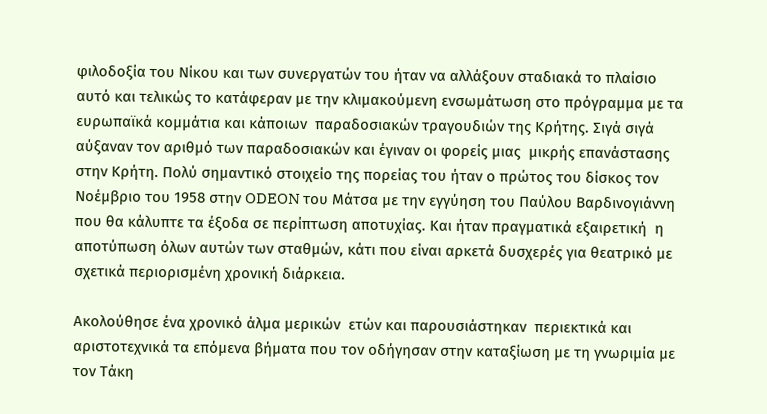φιλοδοξία του Νίκου και των συνεργατών του ήταν να αλλάξουν σταδιακά το πλαίσιο αυτό και τελικώς το κατάφεραν με την κλιμακούμενη ενσωμάτωση στο πρόγραμμα με τα ευρωπαϊκά κομμάτια και κάποιων  παραδοσιακών τραγουδιών της Κρήτης. Σιγά σιγά αύξαναν τον αριθμό των παραδοσιακών και έγιναν οι φορείς μιας  μικρής επανάστασης στην Κρήτη. Πολύ σημαντικό στοιχείο της πορείας του ήταν ο πρώτος του δίσκος τον Νοέμβριο του 1958 στην ODEON του Μάτσα με την εγγύηση του Παύλου Βαρδινογιάννη που θα κάλυπτε τα έξοδα σε περίπτωση αποτυχίας. Και ήταν πραγματικά εξαιρετική  η αποτύπωση όλων αυτών των σταθμών, κάτι που είναι αρκετά δυσχερές για θεατρικό με σχετικά περιορισμένη χρονική διάρκεια.

Ακολούθησε ένα χρονικό άλμα μερικών  ετών και παρουσιάστηκαν  περιεκτικά και αριστοτεχνικά τα επόμενα βήματα που τον οδήγησαν στην καταξίωση με τη γνωριμία με τον Τάκη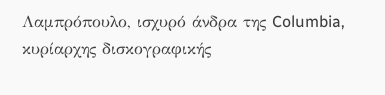Λαμπρόπουλο, ισχυρό άνδρα της Columbia, κυρίαρχης δισκογραφικής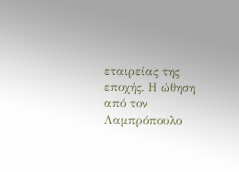εταιρείας της εποχής. Η ώθηση από τον Λαμπρόπουλο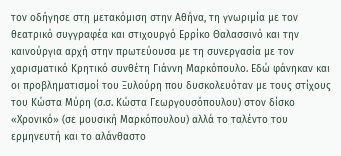τον οδήγησε στη μετακόμιση στην Αθήνα, τη γνωριμία με τον θεατρικό συγγραφέα και στιχουργό Ερρίκο Θαλασσινό και την καινούργια αρχή στην πρωτεύουσα με τη συνεργασία με τον χαρισματικό Κρητικό συνθέτη Γιάννη Μαρκόπουλο. Εδώ φάνηκαν και οι προβληματισμοί του Ξυλούρη που δυσκολευόταν με τους στίχους του Κώστα Μύρη (σ.σ. Κώστα Γεωργουσόπουλου) στον δίσκο «Χρονικό» (σε μουσική Μαρκόπουλου) αλλά το ταλέντο του ερμηνευτή και το αλάνθαστο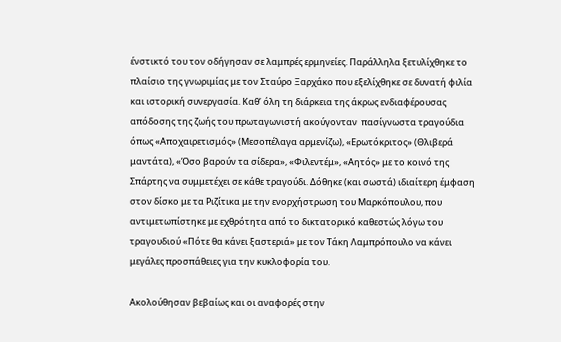ένστικτό του τον οδήγησαν σε λαμπρές ερμηνείες. Παράλληλα ξετυλίχθηκε το πλαίσιο της γνωριμίας με τον Σταύρο Ξαρχάκο που εξελίχθηκε σε δυνατή φιλία και ιστορική συνεργασία. Καθ’ όλη τη διάρκεια της άκρως ενδιαφέρουσας απόδοσης της ζωής του πρωταγωνιστή ακούγονταν  πασίγνωστα τραγούδια όπως «Αποχαιρετισμός» (Μεσοπέλαγα αρμενίζω), «Ερωτόκριτος» (Θλιβερά μαντάτα), «Όσο βαρούν τα σίδερα», «Φιλεντέμ», «Αητός» με το κοινό της Σπάρτης να συμμετέχει σε κάθε τραγούδι. Δόθηκε (και σωστά) ιδιαίτερη έμφαση στον δίσκο με τα Ριζίτικα με την ενορχήστρωση του Μαρκόπουλου, που αντιμετωπίστηκε με εχθρότητα από το δικτατορικό καθεστώς λόγω του τραγουδιού «Πότε θα κάνει ξαστεριά» με τον Τάκη Λαμπρόπουλο να κάνει μεγάλες προσπάθειες για την κυκλοφορία του.

Ακολούθησαν βεβαίως και οι αναφορές στην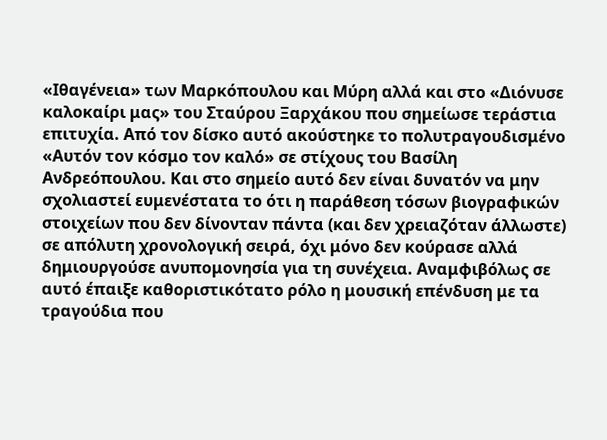«Ιθαγένεια» των Μαρκόπουλου και Μύρη αλλά και στο «Διόνυσε καλοκαίρι μας» του Σταύρου Ξαρχάκου που σημείωσε τεράστια επιτυχία. Από τον δίσκο αυτό ακούστηκε το πολυτραγουδισμένο «Αυτόν τον κόσμο τον καλό» σε στίχους του Βασίλη Ανδρεόπουλου. Και στο σημείο αυτό δεν είναι δυνατόν να μην σχολιαστεί ευμενέστατα το ότι η παράθεση τόσων βιογραφικών στοιχείων που δεν δίνονταν πάντα (και δεν χρειαζόταν άλλωστε) σε απόλυτη χρονολογική σειρά, όχι μόνο δεν κούρασε αλλά δημιουργούσε ανυπομονησία για τη συνέχεια. Αναμφιβόλως σε αυτό έπαιξε καθοριστικότατο ρόλο η μουσική επένδυση με τα τραγούδια που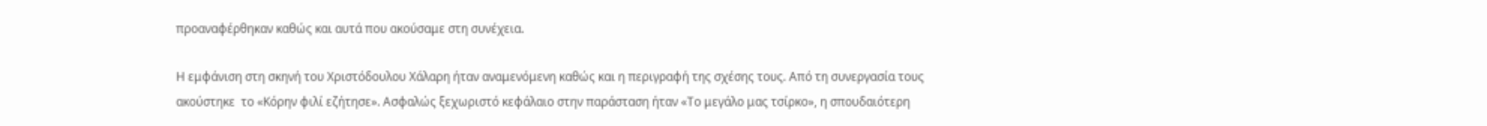προαναφέρθηκαν καθώς και αυτά που ακούσαμε στη συνέχεια.

Η εμφάνιση στη σκηνή του Χριστόδουλου Χάλαρη ήταν αναμενόμενη καθώς και η περιγραφή της σχέσης τους. Από τη συνεργασία τους ακούστηκε  το «Κόρην φιλί εζήτησε». Ασφαλώς ξεχωριστό κεφάλαιο στην παράσταση ήταν «Το μεγάλο μας τσίρκο», η σπουδαιότερη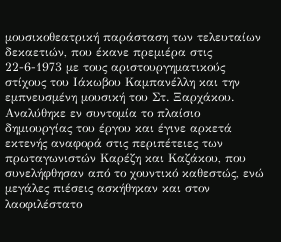μουσικοθεατρική παράσταση των τελευταίων δεκαετιών, που έκανε πρεμιέρα στις 22-6-1973 με τους αριστουργηματικούς στίχους του Ιάκωβου Καμπανέλλη και την εμπνευσμένη μουσική του Στ. Ξαρχάκου. Αναλύθηκε εν συντομία το πλαίσιο δημιουργίας του έργου και έγινε αρκετά εκτενής αναφορά στις περιπέτειες των πρωταγωνιστών Καρέζη και Καζάκου, που συνελήφθησαν από το χουντικό καθεστώς, ενώ μεγάλες πιέσεις ασκήθηκαν και στον λαοφιλέστατο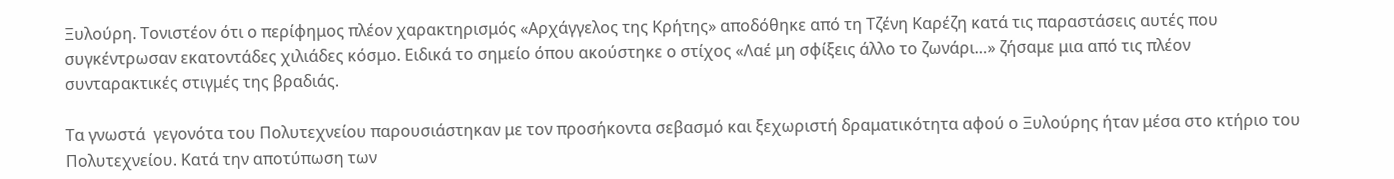Ξυλούρη. Τονιστέον ότι ο περίφημος πλέον χαρακτηρισμός «Αρχάγγελος της Κρήτης» αποδόθηκε από τη Τζένη Καρέζη κατά τις παραστάσεις αυτές που συγκέντρωσαν εκατοντάδες χιλιάδες κόσμο. Ειδικά το σημείο όπου ακούστηκε ο στίχος «Λαέ μη σφίξεις άλλο το ζωνάρι…» ζήσαμε μια από τις πλέον συνταρακτικές στιγμές της βραδιάς.

Τα γνωστά  γεγονότα του Πολυτεχνείου παρουσιάστηκαν με τον προσήκοντα σεβασμό και ξεχωριστή δραματικότητα αφού ο Ξυλούρης ήταν μέσα στο κτήριο του Πολυτεχνείου. Κατά την αποτύπωση των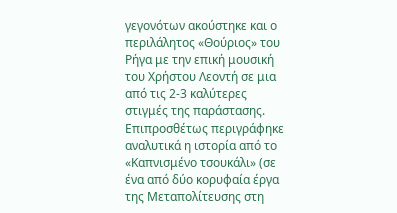γεγονότων ακούστηκε και ο περιλάλητος «Θούριος» του Ρήγα με την επική μουσική του Χρήστου Λεοντή σε μια από τις 2-3 καλύτερες στιγμές της παράστασης. Επιπροσθέτως περιγράφηκε αναλυτικά η ιστορία από το «Καπνισμένο τσουκάλι» (σε ένα από δύο κορυφαία έργα της Μεταπολίτευσης στη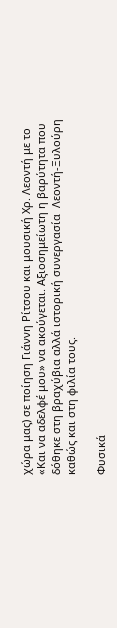χώρα μας) σε ποίηση Γιάννη Ρίτσου και μουσική Χρ. Λεοντή με το «Και να αδελφέ μου» να ακούγεται. Αξιοσημείωτη η βαρύτητα που δόθηκε στη βραχύβια αλλά ιστορική συνεργασία  Λεοντή-Ξυλούρη καθώς και στη φιλία τους.

Φυσικά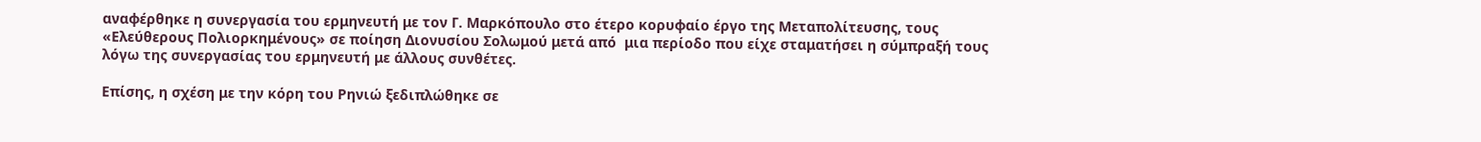αναφέρθηκε η συνεργασία του ερμηνευτή με τον Γ. Μαρκόπουλο στο έτερο κορυφαίο έργο της Μεταπολίτευσης, τους «Ελεύθερους Πολιορκημένους» σε ποίηση Διονυσίου Σολωμού μετά από  μια περίοδο που είχε σταματήσει η σύμπραξή τους λόγω της συνεργασίας του ερμηνευτή με άλλους συνθέτες.

Επίσης, η σχέση με την κόρη του Ρηνιώ ξεδιπλώθηκε σε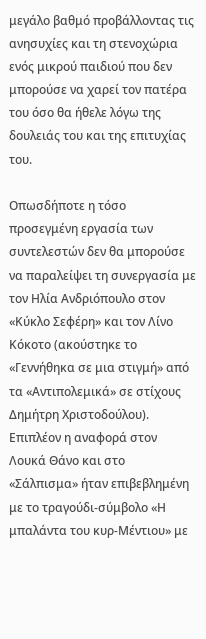μεγάλο βαθμό προβάλλοντας τις ανησυχίες και τη στενοχώρια ενός μικρού παιδιού που δεν μπορούσε να χαρεί τον πατέρα του όσο θα ήθελε λόγω της δουλειάς του και της επιτυχίας του.

Οπωσδήποτε η τόσο προσεγμένη εργασία των συντελεστών δεν θα μπορούσε να παραλείψει τη συνεργασία με τον Ηλία Ανδριόπουλο στον «Κύκλο Σεφέρη» και τον Λίνο Κόκοτο (ακούστηκε το «Γεννήθηκα σε μια στιγμή» από τα «Αντιπολεμικά» σε στίχους Δημήτρη Χριστοδούλου). Επιπλέον η αναφορά στον Λουκά Θάνο και στο «Σάλπισμα» ήταν επιβεβλημένη με το τραγούδι-σύμβολο «Η μπαλάντα του κυρ-Μέντιου» με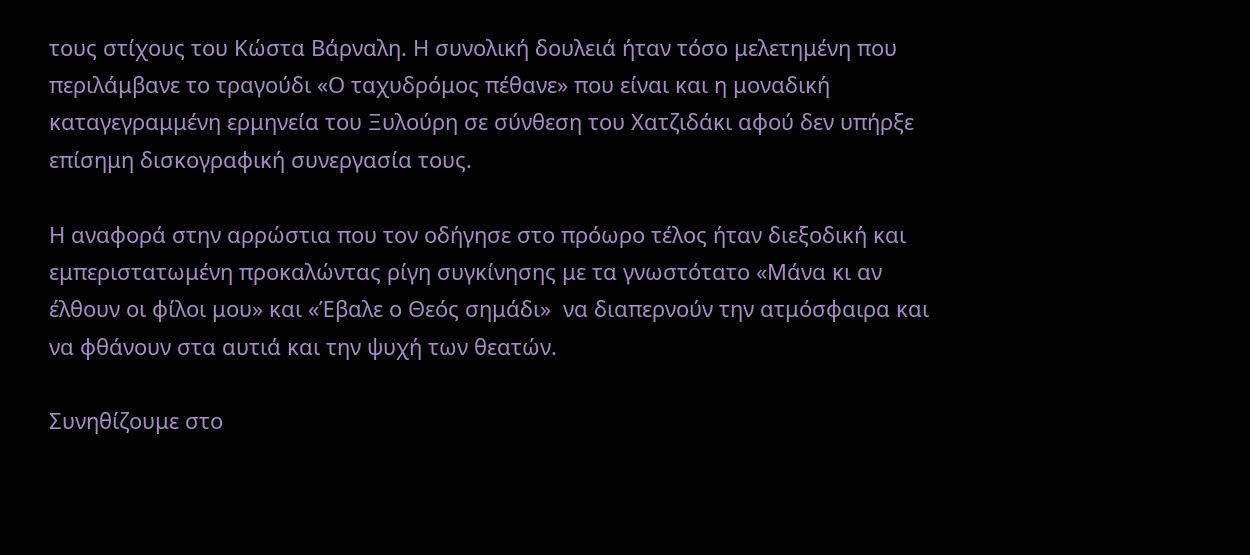τους στίχους του Κώστα Βάρναλη. Η συνολική δουλειά ήταν τόσο μελετημένη που περιλάμβανε το τραγούδι «Ο ταχυδρόμος πέθανε» που είναι και η μοναδική καταγεγραμμένη ερμηνεία του Ξυλούρη σε σύνθεση του Χατζιδάκι αφού δεν υπήρξε επίσημη δισκογραφική συνεργασία τους.

Η αναφορά στην αρρώστια που τον οδήγησε στο πρόωρο τέλος ήταν διεξοδική και εμπεριστατωμένη προκαλώντας ρίγη συγκίνησης με τα γνωστότατο «Μάνα κι αν έλθουν οι φίλοι μου» και «Έβαλε ο Θεός σημάδι»  να διαπερνούν την ατμόσφαιρα και να φθάνουν στα αυτιά και την ψυχή των θεατών.

Συνηθίζουμε στο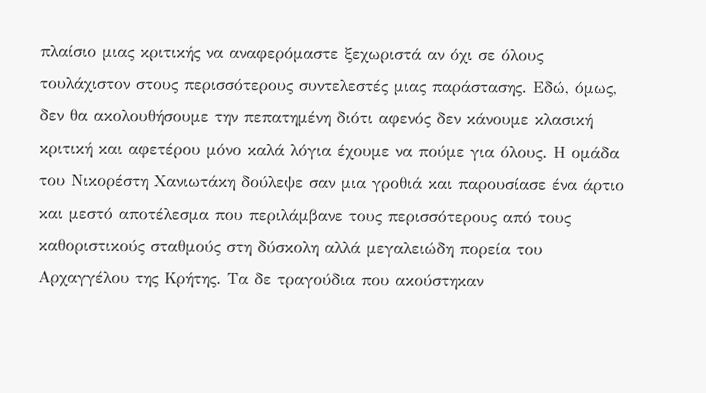πλαίσιο μιας κριτικής να αναφερόμαστε ξεχωριστά αν όχι σε όλους τουλάχιστον στους περισσότερους συντελεστές μιας παράστασης. Εδώ, όμως, δεν θα ακολουθήσουμε την πεπατημένη διότι αφενός δεν κάνουμε κλασική κριτική και αφετέρου μόνο καλά λόγια έχουμε να πούμε για όλους. Η ομάδα του Νικορέστη Χανιωτάκη δούλεψε σαν μια γροθιά και παρουσίασε ένα άρτιο και μεστό αποτέλεσμα που περιλάμβανε τους περισσότερους από τους καθοριστικούς σταθμούς στη δύσκολη αλλά μεγαλειώδη πορεία του Αρχαγγέλου της Κρήτης. Τα δε τραγούδια που ακούστηκαν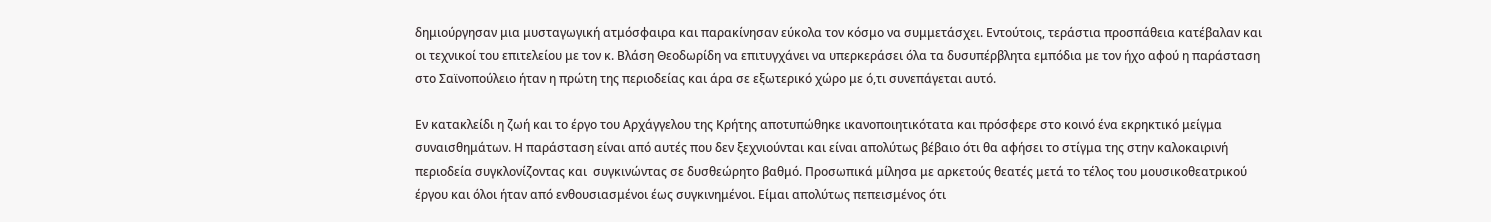δημιούργησαν μια μυσταγωγική ατμόσφαιρα και παρακίνησαν εύκολα τον κόσμο να συμμετάσχει. Εντούτοις, τεράστια προσπάθεια κατέβαλαν και οι τεχνικοί του επιτελείου με τον κ. Βλάση Θεοδωρίδη να επιτυγχάνει να υπερκεράσει όλα τα δυσυπέρβλητα εμπόδια με τον ήχο αφού η παράσταση στο Σαϊνοπούλειο ήταν η πρώτη της περιοδείας και άρα σε εξωτερικό χώρο με ό,τι συνεπάγεται αυτό.

Εν κατακλείδι η ζωή και το έργο του Αρχάγγελου της Κρήτης αποτυπώθηκε ικανοποιητικότατα και πρόσφερε στο κοινό ένα εκρηκτικό μείγμα συναισθημάτων. Η παράσταση είναι από αυτές που δεν ξεχνιούνται και είναι απολύτως βέβαιο ότι θα αφήσει το στίγμα της στην καλοκαιρινή περιοδεία συγκλονίζοντας και  συγκινώντας σε δυσθεώρητο βαθμό. Προσωπικά μίλησα με αρκετούς θεατές μετά το τέλος του μουσικοθεατρικού έργου και όλοι ήταν από ενθουσιασμένοι έως συγκινημένοι. Είμαι απολύτως πεπεισμένος ότι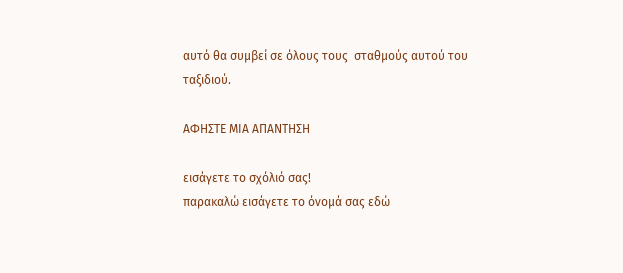αυτό θα συμβεί σε όλους τους  σταθμούς αυτού του ταξιδιού.

ΑΦΗΣΤΕ ΜΙΑ ΑΠΑΝΤΗΣΗ

εισάγετε το σχόλιό σας!
παρακαλώ εισάγετε το όνομά σας εδώ